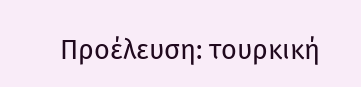Προέλευση: τουρκική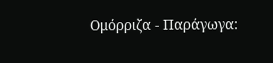Ομόρριζα - Παράγωγα: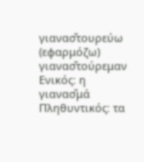γιανασ̌τουρεύω (εφαρμόζω) γιανασ̌τούρεμαν
Ενικός: η γιανασ̌μά Πληθυντικός: τα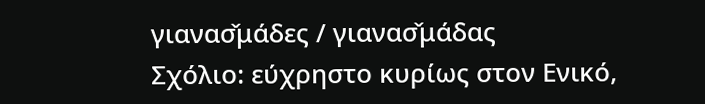γιανασ̌μάδες / γιανασ̌μάδας
Σχόλιο: εύχρηστο κυρίως στον Ενικό,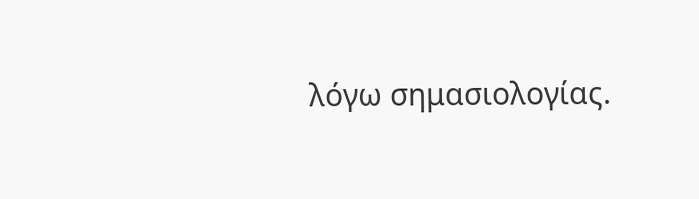λόγω σημασιολογίας.